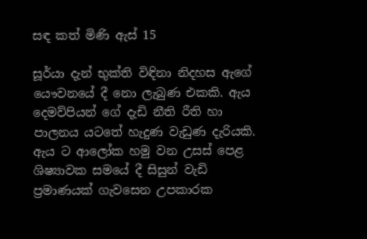සඳ කත් මිණි ඇස් 15

සූර්යා දැන් භුක්ති විඳිනා නිදහස ඇගේ යෞවනයේ දී නො ලැබුණ එකකි. ඇය දෙමව්පියන් ගේ දැඩි නීති රීති හා පාලනය යටතේ හැදුණ වැඩුණ දැරියකි. ඇය ට ආලෝක හමු වන උසස් පෙළ ශිෂ්‍යාවක සමයේ දී සිසුන් වැඩි ප්‍රමාණයක් ගැවසෙන උපකාරක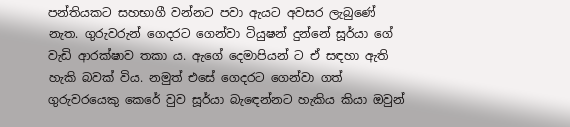පන්තියකට සහභාගී වන්නට පවා ඇයට අවසර ලැබුණේ නැත. ගුරුවරුන් ගෙදරට ගෙන්වා ටියුෂන් දුන්නේ සූර්යා ගේ වැඩි ආරක්ෂාව තකා ය. ඇගේ දෙමාපියන් ට ඒ සඳහා ඇති හැකි බවක් විය. නමුත් එසේ ගෙදරට ගෙන්වා ගත් ගුරුවරයෙකු කෙරේ වුව සූර්යා බැඳෙන්නට හැකිය කියා ඔවුන්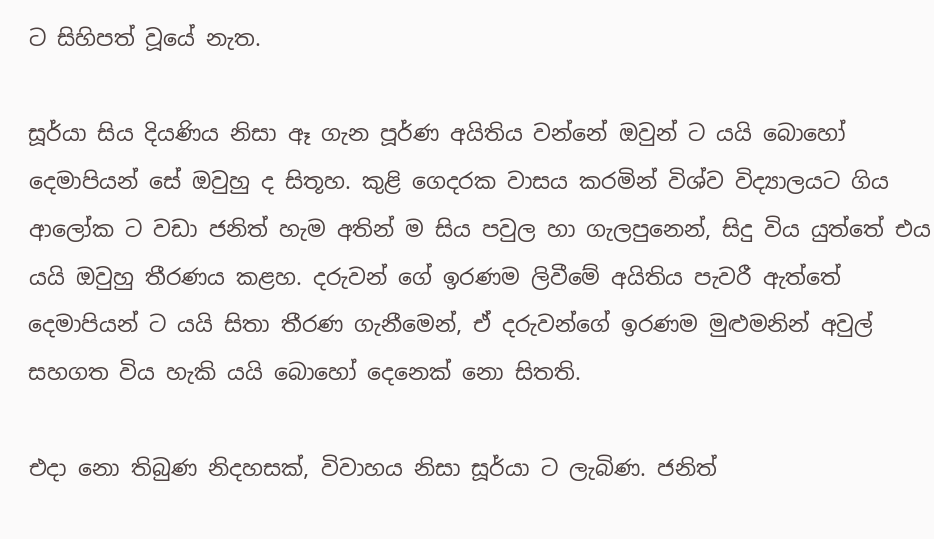ට සිහිපත් වූයේ නැත.

සූර්යා සිය දියණිය නිසා ඈ ගැන පූර්ණ අයිතිය වන්නේ ඔවුන් ට යයි බොහෝ දෙමාපියන් සේ ඔවුහු ද සිතූහ. කුළි ගෙදරක වාසය කරමින් විශ්ව විද්‍යාලයට ගිය ආලෝක ට වඩා ජනිත් හැම අතින් ම සිය පවුල හා ගැලපුනෙන්, සිදු විය යුත්තේ එය යයි ඔවුහු තීරණය කළහ. දරුවන් ගේ ඉරණම ලිවීමේ අයිතිය පැවරී ඇත්තේ දෙමාපියන් ට යයි සිතා තීරණ ගැනීමෙන්, ඒ දරුවන්ගේ ඉරණම මුළුමනින් අවුල් සහගත විය හැකි යයි බොහෝ දෙනෙක් නො සිතති.

එදා නො තිබුණ නිදහසක්, විවාහය නිසා සූර්යා ට ලැබිණ. ජනිත්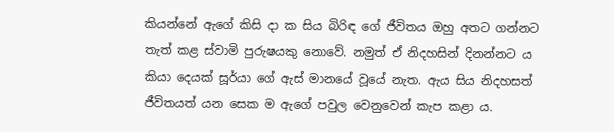කියන්නේ ඇගේ කිසි දා ක සිය බිරිඳ ගේ ජීවිතය ඔහු අතට ගන්නට තැත් කළ ස්වාමි පුරුෂයකු නොවේ. නමුත් ඒ නිදහසින් දිනන්නට ය කියා දෙයක් සූර්යා ගේ ඇස් මානයේ වූයේ නැත. ඇය සිය නිදහසත් ජීවිතයත් යන සෙක ම ඇගේ පවුල වෙනුවෙන් කැප කළා ය.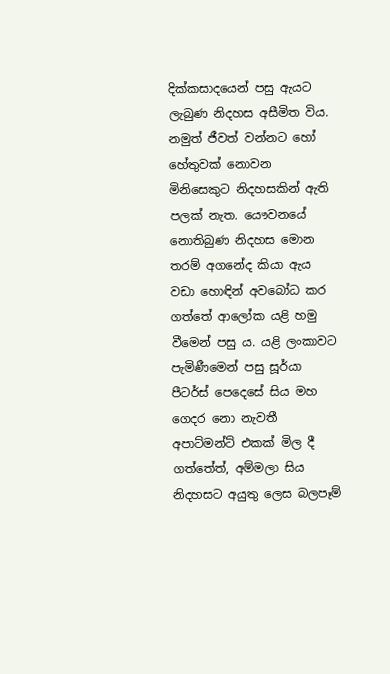දික්කසාදයෙන් පසු ඇයට ලැබුණ නිදහස අසීමිත විය. නමුත් ජීවත් වන්නට හෝ හේතුවක් නොවන මිනිසෙකුට නිදහසකින් ඇති පලක් නැත. යෞවනයේ නොතිබුණ නිදහස මොන තරම් අගනේද කියා ඇය වඩා හොඳින් අවබෝධ කර ගත්තේ ආලෝක යළි හමු වීමෙන් පසු ය. යළි ලංකාවට පැමිණීමෙන් පසු සූර්යා පීටර්ස් පෙදෙසේ සිය මහ ගෙදර නො නැවතී අපාට්මන්ට් එකක් මිල දී ගත්තේත්, අම්මලා සිය නිදහසට අයුතු ලෙස බලපෑම්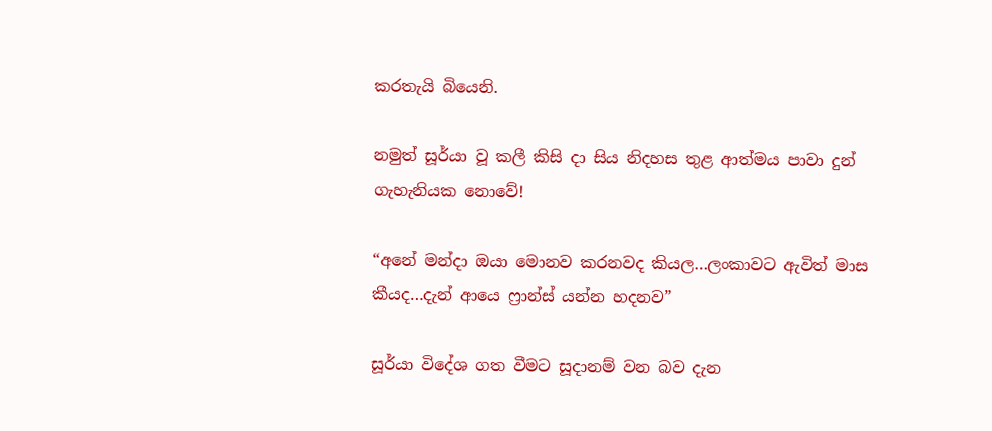කරතැයි බියෙනි.

නමුත් සූර්යා වූ කලී කිසි දා සිය නිදහස තුළ ආත්මය පාවා දුන් ගැහැනියක නොවේ!

“අනේ මන්දා ඔයා මොනව කරනවද කියල…ලංකාවට ඇවිත් මාස කීයද…දැන් ආයෙ ෆ්‍රාන්ස් යන්න හදනව”

සූර්යා විදේශ ගත වීමට සූදානම් වන බව දැන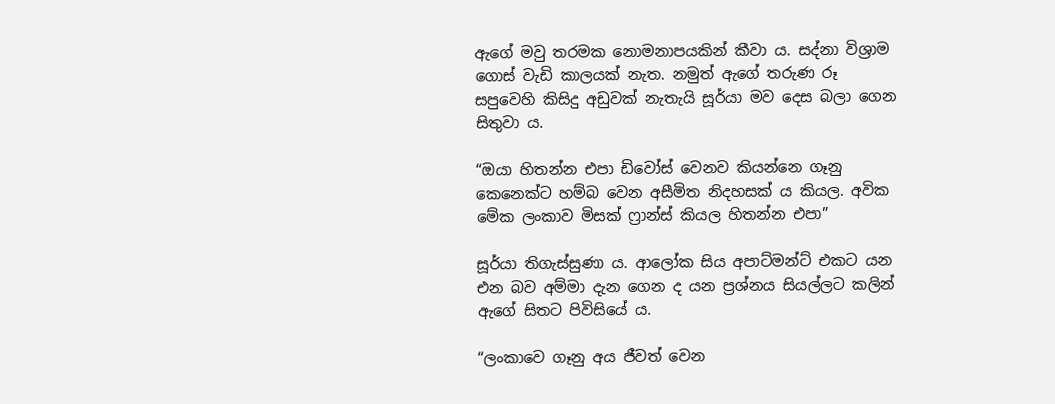ඇගේ මවු තරමක නොමනාපයකින් කීවා ය. සද්නා විශ්‍රාම ගොස් වැඩි කාලයක් නැත. නමුත් ඇගේ තරුණ රූ සපුවෙහි කිසිදු අඩුවක් නැතැයි සූර්යා මව දෙස බලා ගෙන සිතුවා ය.

“ඔයා හිතන්න එපා ඩිවෝස් වෙනව කියන්නෙ ගෑනු කෙනෙක්ට හම්බ වෙන අසීමිත නිදහසක් ය කියල. අවික මේක ලංකාව මිසක් ෆ්‍රාන්ස් කියල හිතන්න එපා”

සූර්යා තිගැස්සුණා ය. ආලෝක සිය අපාට්මන්ට් එකට යන එන බව අම්මා දැන ගෙන ද යන ප්‍රශ්නය සියල්ලට කලින් ඇගේ සිතට පිවිසියේ ය.

“ලංකාවෙ ගෑනු අය ජීවත් වෙන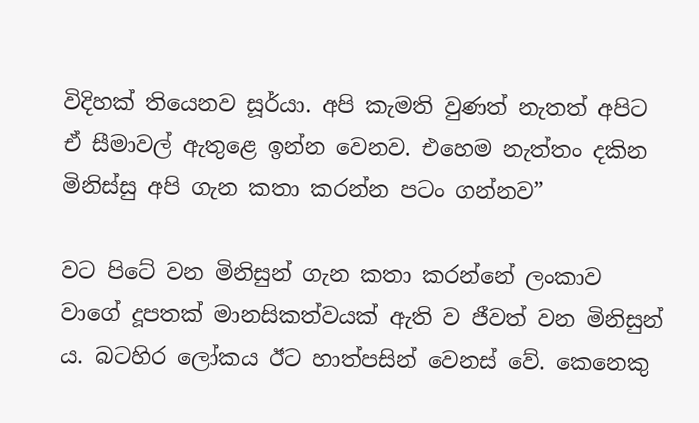විදිහක් තියෙනව සූර්යා. අපි කැමති වුණත් නැතත් අපිට ඒ සීමාවල් ඇතුළෙ ඉන්න වෙනව. එහෙම නැත්තං දකින මිනිස්සු අපි ගැන කතා කරන්න පටං ගන්නව”

වට පිටේ වන මිනිසුන් ගැන කතා කරන්නේ ලංකාව වාගේ දූපතක් මානසිකත්වයක් ඇති ව ජීවත් වන මිනිසුන් ය. බටහිර ලෝකය ඊට හාත්පසින් වෙනස් වේ. කෙනෙකු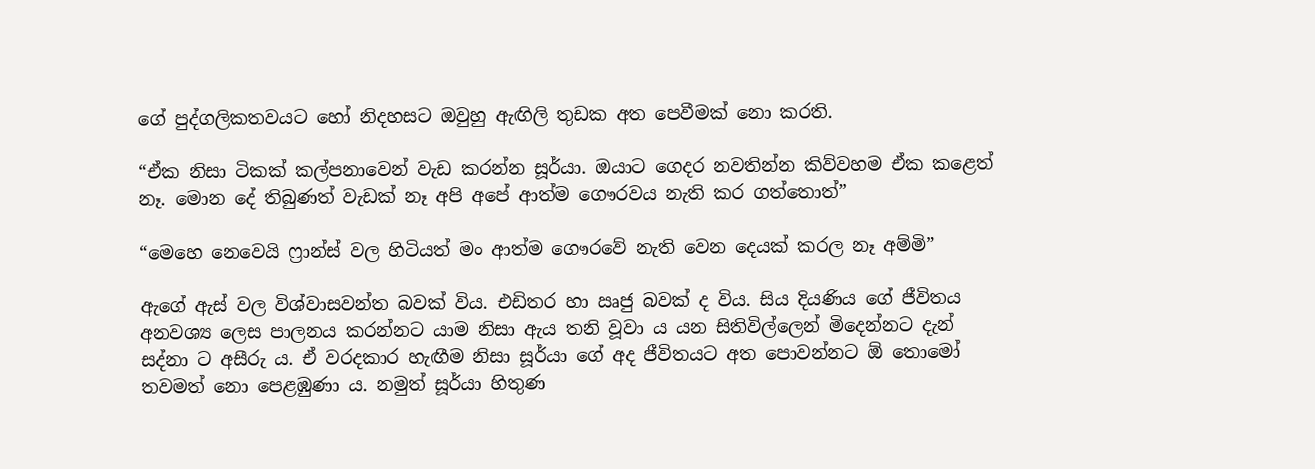ගේ පුද්ගලිකතවයට හෝ නිදහසට ඔවුහු ඇඟිලි තුඩක අත පෙවීමක් නො කරති.

“ඒක නිසා ටිකක් කල්පනාවෙන් වැඩ කරන්න සූර්යා. ඔයාට ගෙදර නවතින්න කිව්වහම ඒක කළෙත් නෑ. මොන දේ තිබුණත් වැඩක් නෑ අපි අපේ ආත්ම ගෞරවය නැති කර ගත්තොත්”

“මෙහෙ නෙවෙයි ෆ්‍රාන්ස් වල හිටියත් මං ආත්ම ගෞරවේ නැති වෙන දෙයක් කරල නෑ අම්මි”

ඇගේ ඇස් වල විශ්වාසවන්ත බවක් විය. එඩිතර හා ඍජු බවක් ද විය. සිය දියණිය ගේ ජීවිතය අනවශ්‍ය ලෙස පාලනය කරන්නට යාම නිසා ඇය තනි වූවා ය යන සිතිවිල්ලෙන් මිදෙන්නට දැන් සද්නා ට අසීරු ය. ඒ වරදකාර හැඟීම නිසා සූර්යා ගේ අද ජීවිතයට අත පොවන්නට ඕ තොමෝ තවමත් නො පෙළඹුණා ය. නමුත් සූර්යා හිතුණ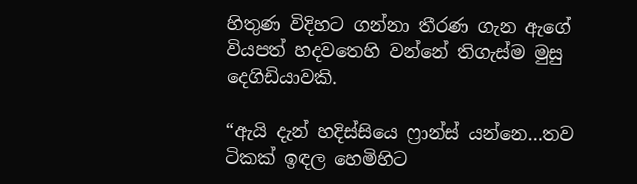හිතුණ විදිහට ගන්නා තීරණ ගැන ඇගේ වියපත් හදවතෙහි වන්නේ තිගැස්ම මුසු දෙගිඩියාවකි.

“ඇයි දැන් හදිස්සියෙ ෆ්‍රාන්ස් යන්නෙ…තව ටිකක් ඉඳල හෙමිහිට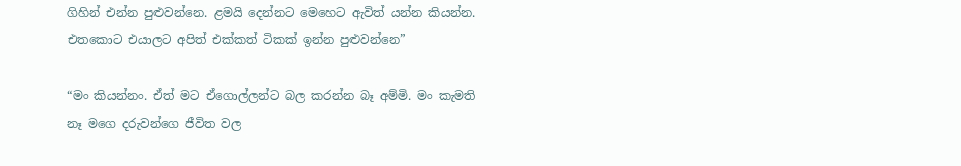ගිහින් එන්න පුළුවන්නෙ. ළමයි දෙන්නට මෙහෙට ඇවිත් යන්න කියන්න. එතකොට එයාලට අපිත් එක්කත් ටිකක් ඉන්න පුළුවන්නෙ”

“මං කියන්නං. ඒත් මට ඒගොල්ලන්ට බල කරන්න බෑ අම්මි. මං කැමති නෑ මගෙ දරුවන්ගෙ ජීවිත වල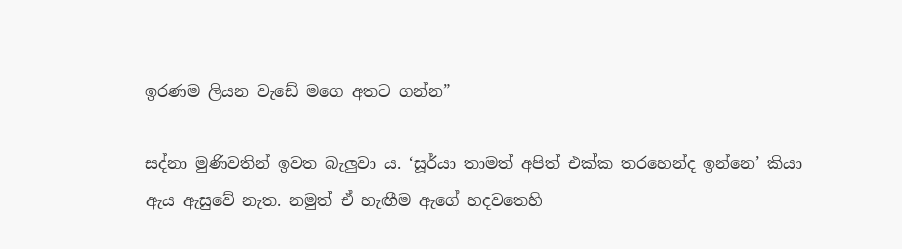ඉරණම ලියන වැඩේ මගෙ අතට ගන්න”

සද්නා මුණිවතින් ඉවත බැලුවා ය. ‘සූර්යා තාමත් අපිත් එක්ක තරහෙන්ද ඉන්නෙ’ කියා ඇය ඇසුවේ නැත. නමුත් ඒ හැඟීම ඇගේ හදවතෙහි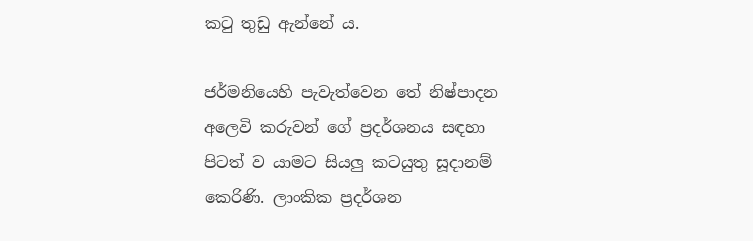කටු තුඩු ඇන්නේ ය.

ජර්මනියෙහි පැවැත්වෙන තේ නිෂ්පාදන අලෙවි කරුවන් ගේ ප්‍රදර්ශනය සඳහා පිටත් ව යාමට සියලු කටයුතු සූදානම් කෙරිණි. ලාංකික ප්‍රදර්ශන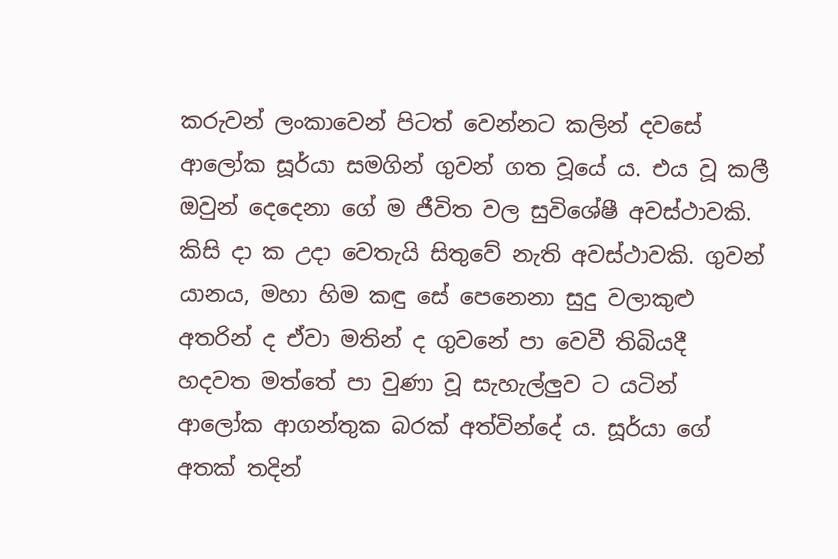කරුවන් ලංකාවෙන් පිටත් වෙන්නට කලින් දවසේ ආලෝක සූර්යා සමගින් ගුවන් ගත වූයේ ය. එය වූ කලී ඔවුන් දෙදෙනා ගේ ම ජීවිත වල සුවිශේෂී අවස්ථාවකි. කිසි දා ක උදා වෙතැයි සිතුවේ නැති අවස්ථාවකි. ගුවන් යානය, මහා හිම කඳු සේ පෙනෙනා සුදු වලාකුළු අතරින් ද ඒවා මතින් ද ගුවනේ පා වෙවී තිබියදී හදවත මත්තේ පා වුණා වූ සැහැල්ලුව ට යටින් ආලෝක ආගන්තුක බරක් අත්වින්දේ ය. සූර්යා ගේ අතක් තදින්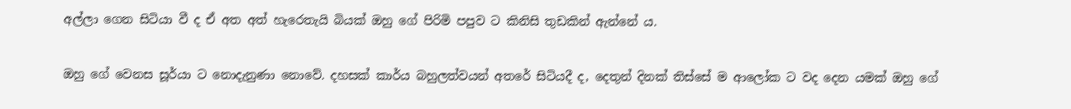අල්ලා ගෙන සිටියා වී ද ඒ අත අත් හැරෙතැයි බියක් ඔහු ගේ පිරිමි පපුව ට කිනිසි තුඩකින් ඇන්නේ ය.

ඔහු ගේ වෙනස සූර්යා ට නොදැනුණා නොවේ. දහසක් කාර්ය බහුලත්වයන් අතරේ සිටියදී ද, දෙතුන් දිනක් තිස්සේ ම ආලෝක ට වද දෙන යමක් ඔහු ගේ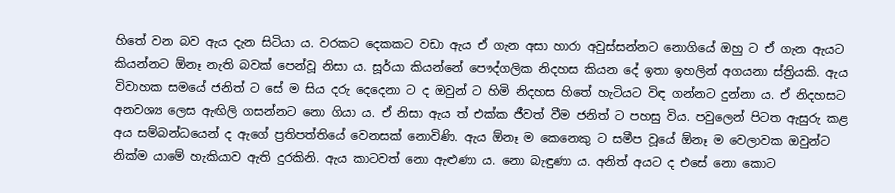හිතේ වන බව ඇය දැන සිටියා ය. වරකට දෙකකට වඩා ඇය ඒ ගැන අසා හාරා අවුස්සන්නට නොගියේ ඔහු ට ඒ ගැන ඇයට කියන්නට ඕනෑ නැති බවක් පෙන්වූ නිසා ය. සූර්යා කියන්නේ පෞද්ගලික නිදහස කියන දේ ඉතා ඉහලින් අගයනා ස්ත්‍රියකි. ඇය විවාහක සමයේ ජනිත් ට සේ ම සිය දරු දෙදෙනා ට ද ඔවුන් ට හිමි නිදහස හිතේ හැටියට විඳ ගන්නට දුන්නා ය. ඒ නිදහසට අනවශ්‍ය ලෙස ඇඟිලි ගසන්නට නො ගියා ය. ඒ නිසා ඇය ත් එක්ක ජීවත් වීම ජනිත් ට පහසු විය. පවුලෙන් පිටත ඇසුරු කළ අය සම්බන්ධයෙන් ද ඇගේ ප්‍රතිපත්තියේ වෙනසක් නොවිණි. ඇය ඕනෑ ම කෙනෙකු ට සමීප වූයේ ඕනෑ ම වෙලාවක ඔවුන්ට නික්ම යාමේ හැකියාව ඇති දුරකිනි. ඇය කාටවත් නො ඇළුණා ය. නො බැඳුණා ය. අනිත් අයට ද එසේ නො කොට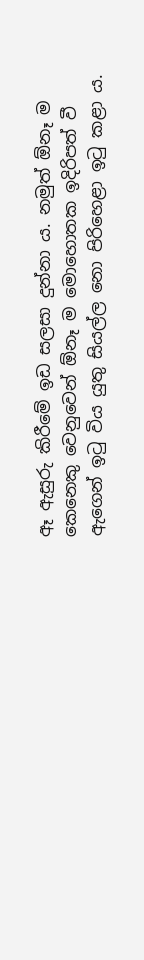ඈ ඇසුරු කිරීමේ ඉඩ සලසා දුන්නා ය. නමුත් ඕනෑ ම කෙනෙකු වෙනුවෙන් ඕනෑ ම මොහොතක ඉදිරිපත් වී ඇගෙන් ඉටු විය යුතු සියල්ල නො පිරිහෙළා ඉටු කළා ය.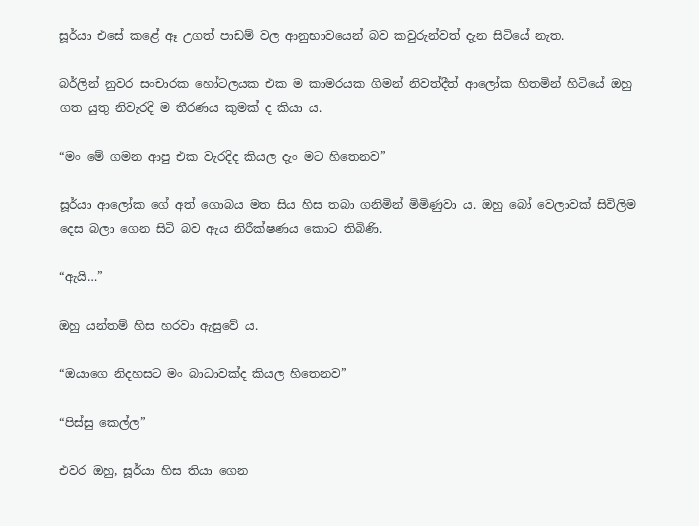සූර්යා එසේ කළේ ඈ උගත් පාඩම් වල ආනුභාවයෙන් බව කවුරුන්වත් දැන සිටියේ නැත.

බර්ලින් නුවර සංචාරක හෝටලයක එක ම කාමරයක ගිමන් නිවත්දීත් ආලෝක හිතමින් හිටියේ ඔහු ගත යුතු නිවැරදි ම තීරණය කුමක් ද කියා ය.

“මං මේ ගමන ආපු එක වැරදිද කියල දැං මට හිතෙනව”

සූර්යා ආලෝක ගේ අත් ගොබය මත සිය හිස තබා ගනිමින් මිමිණුවා ය. ඔහු බෝ වෙලාවක් සිවිලිම දෙස බලා ගෙන සිටි බව ඇය නිරීක්ෂණය කොට තිබිණි.

“ඇයි…”

ඔහු යන්තම් හිස හරවා ඇසුවේ ය.

“ඔයාගෙ නිදහසට මං බාධාවක්ද කියල හිතෙනව”

“පිස්සු කෙල්ල”

එවර ඔහු, සූර්යා හිස තියා ගෙන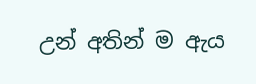උන් අතින් ම ඇය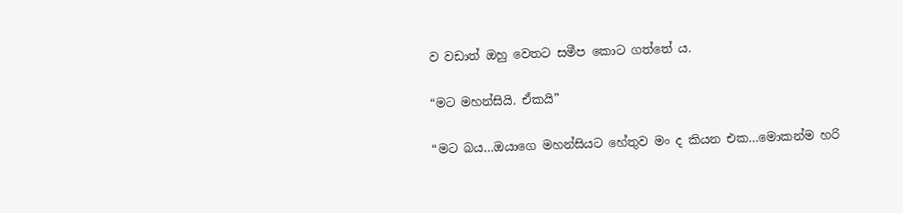ව වඩාත් ඔහු වෙතට සමීප කොට ගත්තේ ය.

“මට මහන්සියි. ඒකයි”

“මට බය…ඔයාගෙ මහන්සියට හේතුව මං ද කියන එක…මොකන්ම හරි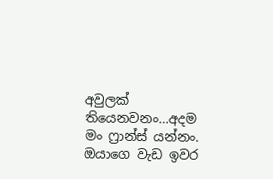අවුලක් තියෙනවනං…අදම මං ෆ්‍රාන්ස් යන්නං. ඔයාගෙ වැඩ ඉවර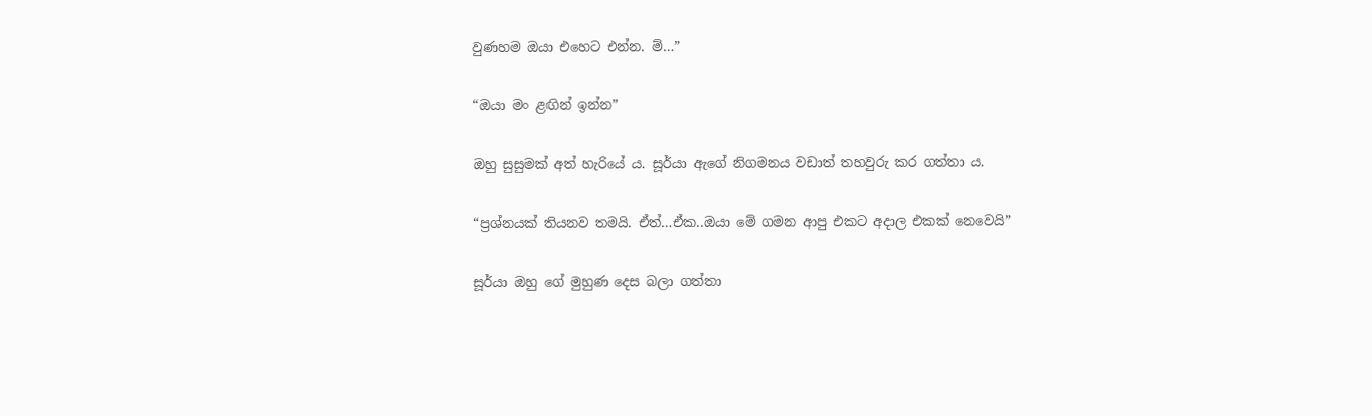වුණහම ඔයා එහෙට එන්න. ම්…”

“ඔයා මං ළඟින් ඉන්න”

ඔහු සුසුමක් අත් හැරියේ ය. සූර්යා ඇගේ නිගමනය වඩාත් තහවුරු කර ගත්තා ය.

“ප්‍රශ්නයක් තියනව තමයි. ඒත්…ඒක..ඔයා මේ ගමන ආපු එකට අදාල එකක් නෙවෙයි”

සූර්යා ඔහු ගේ මුහුණ දෙස බලා ගත්තා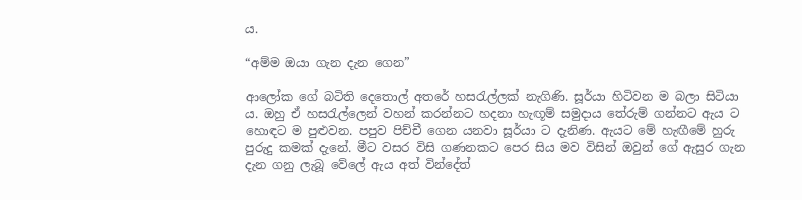ය.

“අම්ම ඔයා ගැන දැන ගෙන”

ආලෝක ගේ බටිති දෙතොල් අතරේ හසරැල්ලක් නැගිණි. සූර්යා හිටිවන ම බලා සිටියා ය. ඔහු ඒ හසරැල්ලෙන් වහන් කරන්නට හදනා හැඟූම් සමුදාය තේරුම් ගන්නට ඇය ට හොඳට ම පුළුවන. පපුව පිච්චී ගෙන යනවා සූර්යා ට දැනිණ. ඇයට මේ හැඟීමේ හුරු පුරුදු කමක් දැනේ. මීට වසර විසි ගණනකට පෙර සිය මව විසින් ඔවුන් ගේ ඇසුර ගැන දැන ගනු ලැබූ වේලේ ඇය අත් වින්දේත්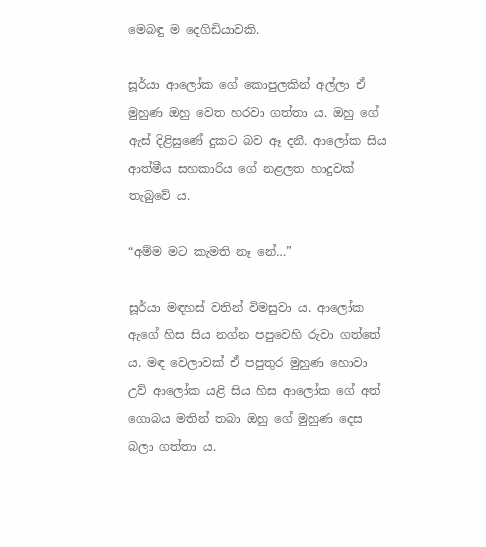මෙබඳු ම දෙගිඩියාවකි.

සූර්යා ආලෝක ගේ කොපුලකින් අල්ලා ඒ මුහුණ ඔහු වෙත හරවා ගත්තා ය. ඔහු ගේ ඇස් දිළිසුණේ දුකට බව ඈ දනී. ආලෝක සිය ආත්මීය සහකාරිය ගේ නළලත හාදුවක් තැබුවේ ය.

“අම්ම මට කැමති නෑ නේ…”

සූර්යා මඳහස් වතින් විමසුවා ය. ආලෝක ඇගේ හිස සිය නග්න පපුවෙහි රුවා ගත්තේ ය. මඳ වෙලාවක් ඒ පපුතුර මුහුණ හොවා උව් ආලෝක යළි සිය හිස ආලෝක ගේ අත් ගොබය මතින් තබා ඔහු ගේ මුහුණ දෙස බලා ගත්තා ය.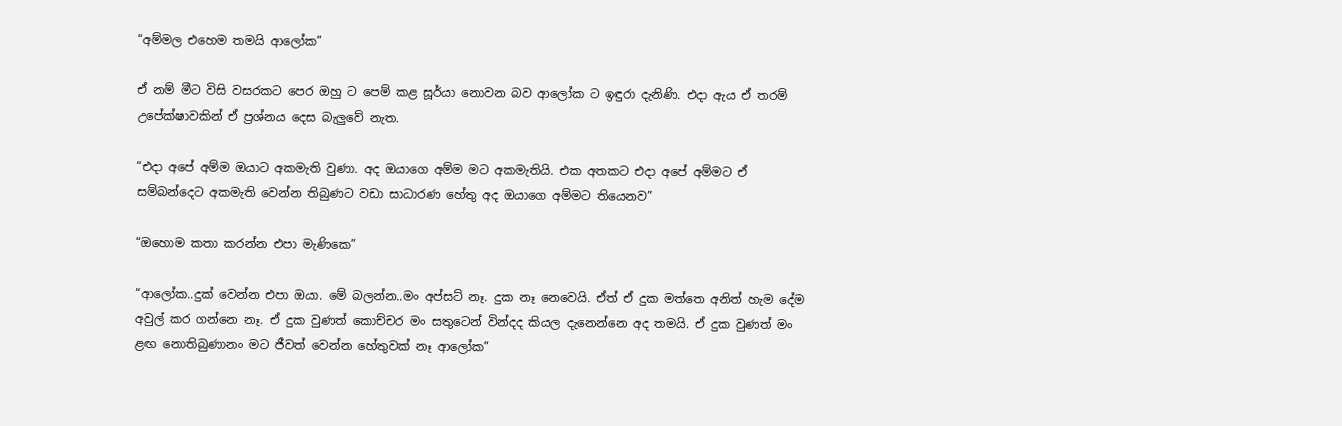“අම්මල එහෙම තමයි ආලෝක”

ඒ නම් මීට විසි වසරකට පෙර ඔහු ට පෙම් කළ සූර්යා නොවන බව ආලෝක ට ඉඳුරා දැනිණි. එදා ඇය ඒ තරම් උපේක්ෂාවකින් ඒ ප්‍රශ්නය දෙස බැලුවේ නැත.

“එදා අපේ අම්ම ඔයාට අකමැති වුණා. අද ඔයාගෙ අම්ම මට අකමැතියි. එක අතකට එදා අපේ අම්මට ඒ සම්බන්දෙට අකමැති වෙන්න තිබුණට වඩා සාධාරණ හේතු අද ඔයාගෙ අම්මට තියෙනව”

“ඔහොම කතා කරන්න එපා මැණිකෙ”

“ආලෝක..දුක් වෙන්න එපා ඔයා. මේ බලන්න..මං අප්සට් නෑ. දුක නෑ නෙවෙයි. ඒත් ඒ දුක මත්තෙ අනිත් හැම දේම අවුල් කර ගන්නෙ නෑ. ඒ දුක වුණත් කොච්චර මං සතුටෙන් වින්දද කියල දැනෙන්නෙ අද තමයි. ඒ දුක වුණත් මං ළඟ නොතිබුණානං මට ජීවත් වෙන්න හේතුවක් නෑ ආලෝක”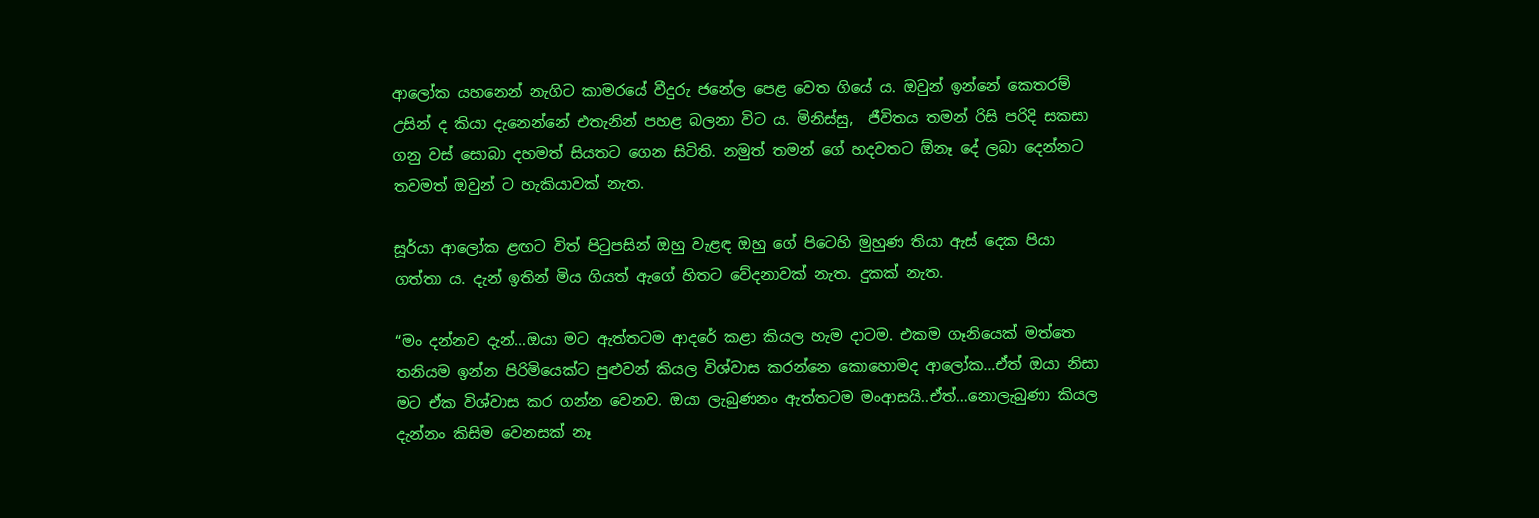ආලෝක යහනෙන් නැගිට කාමරයේ වීදුරු ජනේල පෙළ වෙත ගියේ ය. ඔවුන් ඉන්නේ කෙතරම් උසින් ද කියා දැනෙන්නේ එතැනින් පහළ බලනා විට ය. මිනිස්සු,  ජීවිතය තමන් රිසි පරිදි සකසා ගනු වස් සොබා දහමත් සියතට ගෙන සිටිති. නමුත් තමන් ගේ හදවතට ඕනෑ දේ ලබා දෙන්නට තවමත් ඔවුන් ට හැකියාවක් නැත.

සූර්යා ආලෝක ළඟට විත් පිටුපසින් ඔහු වැළඳ ඔහු ගේ පිටෙහි මුහුණ තියා ඇස් දෙක පියා ගත්තා ය. දැන් ඉතින් මිය ගියත් ඇගේ හිතට වේදනාවක් නැත. දුකක් නැත.

“මං දන්නව දැන්…ඔයා මට ඇත්තටම ආදරේ කළා කියල හැම දාටම. එකම ගෑනියෙක් මත්තෙ තනියම ඉන්න පිරිමියෙක්ට පුළුවන් කියල විශ්වාස කරන්නෙ කොහොමද ආලෝක…ඒත් ඔයා නිසා මට ඒක විශ්වාස කර ගන්න වෙනව. ඔයා ලැබුණනං ඇත්තටම මංආසයි..ඒත්…නොලැබුණා කියල දැන්නං කිසිම වෙනසක් නෑ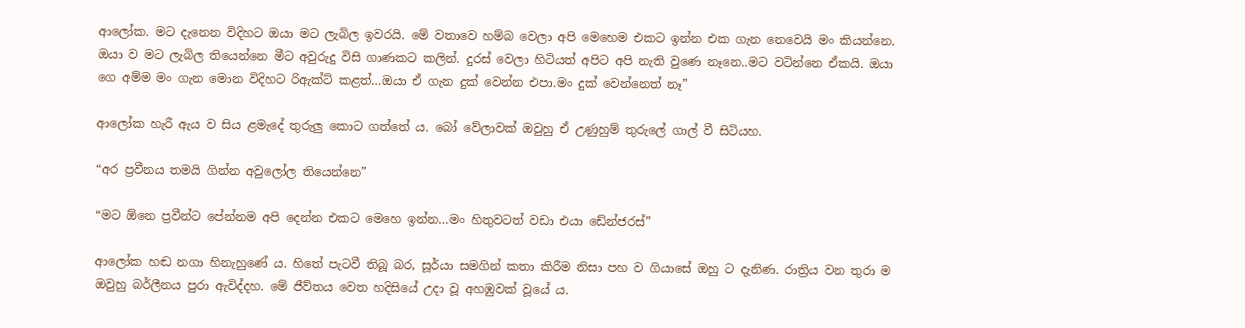ආලෝක. මට දැනෙන විදිහට ඔයා මට ලැබිල ඉවරයි. මේ වතාවෙ හම්බ වෙලා අපි මෙහෙම එකට ඉන්න එක ගැන නෙවෙයි මං කියන්නෙ. ඔයා ව මට ලැබිල තියෙන්නෙ මීට අවුරුදු විසි ගාණකට කලින්. දුරස් වෙලා හිටියත් අපිට අපි නැති වුණෙ නෑනෙ..මට වටින්නෙ ඒකයි. ඔයා ගෙ අම්ම මං ගැන මොන විදිහට රිඇක්ට් කළත්…ඔයා ඒ ගැන දුක් වෙන්න එපා.මං දුක් වෙන්නෙත් නෑ”

ආලෝක හැරී ඇය ව සිය ළමැදේ තුරුලු කොට ගත්තේ ය. බෝ වේලාවක් ඔවුහු ඒ උණුහුම් තුරුලේ ගාල් වී සිටියහ.

“අර ප්‍රවීනය තමයි ගින්න අවුලෝල තියෙන්නෙ”

“මට ඕනෙ ප්‍රවීන්ට පේන්නම අපි දෙන්න එකට මෙහෙ ඉන්න…මං හිතුවටත් වඩා එයා ඩේන්ජරස්”

ආලෝක හඬ නගා හිනැහුණේ ය. හිතේ පැටවී තිබූ බර, සූර්යා සමගින් කතා කිරීම නිසා පහ ව ගියාසේ ඔහු ට දැනිණ. රාත්‍රිය වන තුරා ම ඔවුහු බර්ලීනය පුරා ඇවිද්දහ. මේ ජීව්තය වෙත හදිසියේ උදා වූ අහඹුවක් වූයේ ය.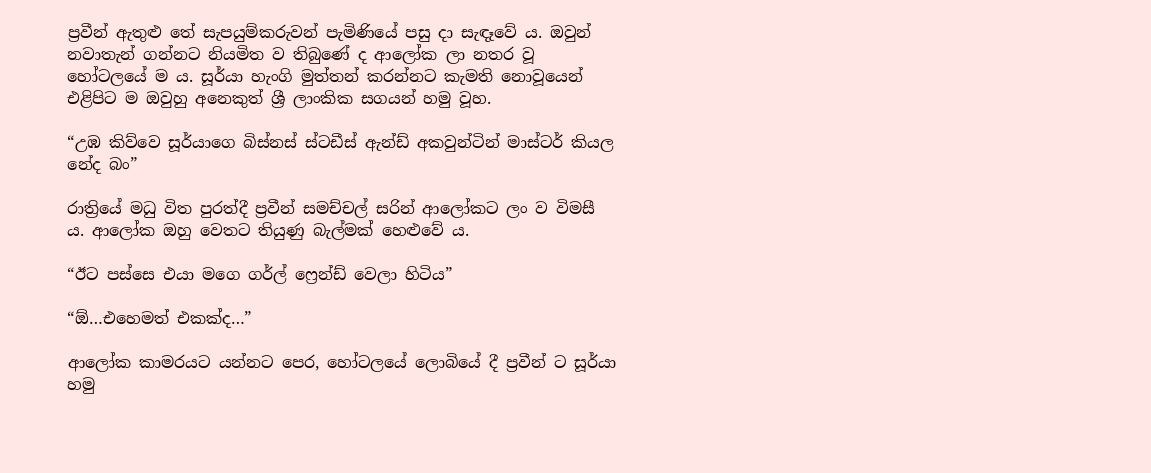ප්‍රවීන් ඇතුළු තේ සැපයුම්කරුවන් පැමිණියේ පසු දා සැඳෑවේ ය. ඔවුන් නවාතැන් ගන්නට නියමිත ව තිබුණේ ද ආලෝක ලා නතර වූ හෝටලයේ ම ය. සූර්යා හැංගි මුත්තන් කරන්නට කැමති නොවූයෙන් එළිපිට ම ඔවුහු අනෙකුත් ශ්‍රී ලාංකික සගයන් හමු වූහ.

“උඹ කිව්වෙ සූර්යාගෙ බිස්නස් ස්ටඩීස් ඇන්ඩ් අකවුන්ටින් මාස්ටර් කියල නේද බං”

රාත්‍රියේ මධු විත පුරත්දී ප්‍රවීන් සමච්චල් සරින් ආලෝකට ලං ව විමසී ය. ආලෝක ඔහු වෙතට තියුණු බැල්මක් හෙළුවේ ය.

“ඊට පස්සෙ එයා මගෙ ගර්ල් ෆ්‍රෙන්ඩ් වෙලා හිටිය”

“ඕ…එහෙමත් එකක්ද…”

ආලෝක කාමරයට යන්නට පෙර, හෝටලයේ ලොබියේ දී ප්‍රවීන් ට සූර්යා හමු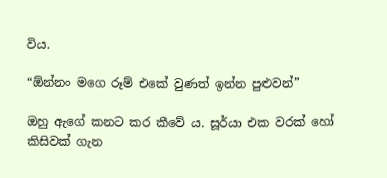විය.

“ඕන්නං මගෙ රූම් එකේ වුණත් ඉන්න පුළුවන්”

ඔහු ඇගේ කනට කර කීවේ ය. සූර්යා එක වරක් හෝ කිසිවක් ගැන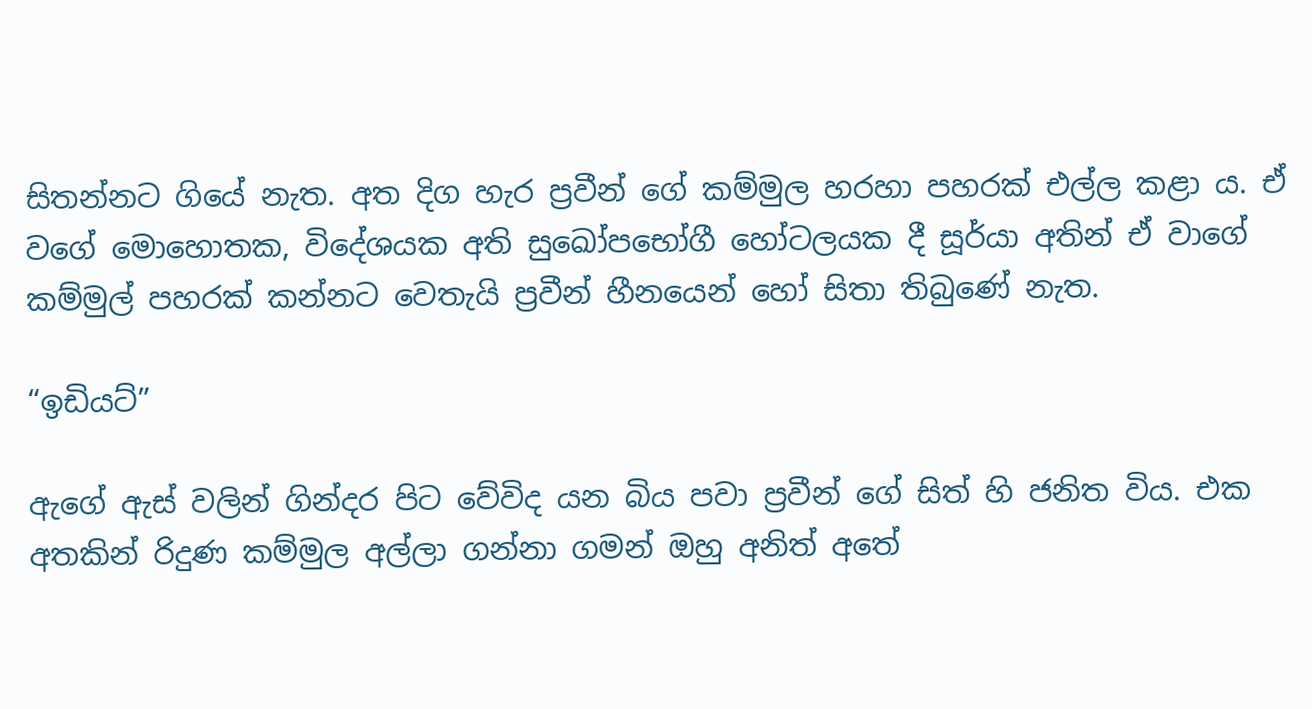සිතන්නට ගියේ නැත. අත දිග හැර ප්‍රවීන් ගේ කම්මුල හරහා පහරක් එල්ල කළා ය. ඒ වගේ මොහොතක, විදේශයක අති සුඛෝපභෝගී හෝටලයක දී සූර්යා අතින් ඒ වාගේ කම්මුල් පහරක් කන්නට වෙතැයි ප්‍රවීන් හීනයෙන් හෝ සිතා තිබුණේ නැත.

“ඉඩියට්”

ඇගේ ඇස් වලින් ගින්දර පිට වේවිද යන බිය පවා ප්‍රවීන් ගේ සිත් හි ජනිත විය. එක අතකින් රිදුණ කම්මුල අල්ලා ගන්නා ගමන් ඔහු අනිත් අතේ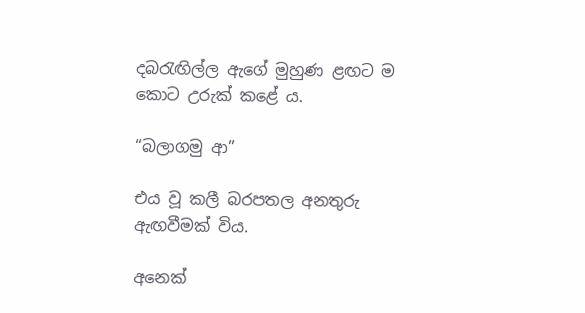දබරැඟිල්ල ඇගේ මුහුණ ළඟට ම කොට උරුක් කළේ ය.

“බලාගමු ආ”

එය වූ කලී බරපතල අනතුරු ඇඟවීමක් විය.

අනෙක්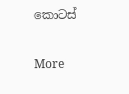කොටස්

More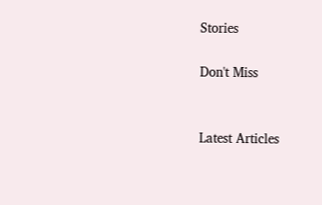Stories

Don't Miss


Latest Articles